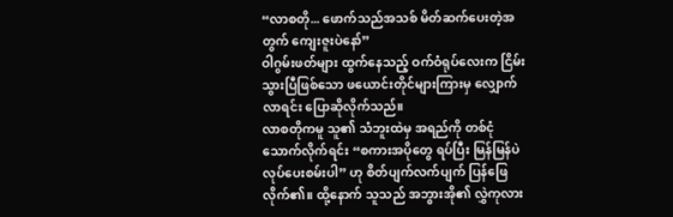“လာစတို... ဖောက်သည်အသစ် မိတ်ဆက်ပေးတဲ့အတွက် ကျေးဇူးပဲနော်”
ဝါဂွမ်းဖတ်များ ထွက်နေသည့် ဝက်ဝံရုပ်လေးက ငြိမ်းသွားပြီဖြစ်သော ဖယောင်းတိုင်များကြားမှ လျှောက်လာရင်း ပြောဆိုလိုက်သည်။
လာစတိုကမူ သူ၏ သံဘူးထဲမှ အရည်ကို တစ်ငုံသောက်လိုက်ရင်း “စကားအပိုတွေ ရပ်ပြီး မြန်မြန်ပဲ လုပ်ပေးစမ်းပါ” ဟု စိတ်ပျက်လက်ပျက် ပြန်ဖြေလိုက်၏။ ထို့နောက် သူသည် အဘွားအို၏ လွှဲကုလား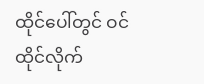ထိုင်ပေါ်တွင် ဝင်ထိုင်လိုက်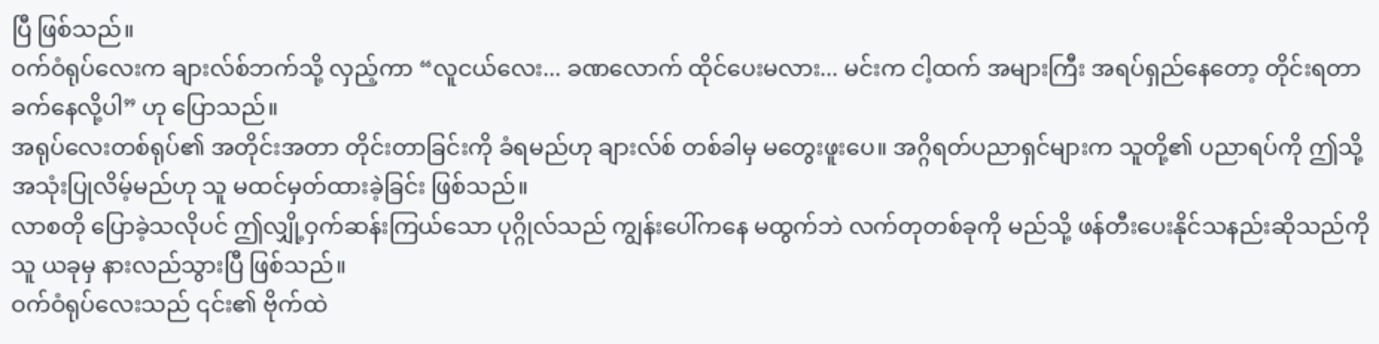ပြီ ဖြစ်သည်။
ဝက်ဝံရုပ်လေးက ချားလ်စ်ဘက်သို့ လှည့်ကာ “လူငယ်လေး... ခဏလောက် ထိုင်ပေးမလား... မင်းက ငါ့ထက် အများကြီး အရပ်ရှည်နေတော့ တိုင်းရတာ ခက်နေလို့ပါ” ဟု ပြောသည်။
အရုပ်လေးတစ်ရုပ်၏ အတိုင်းအတာ တိုင်းတာခြင်းကို ခံရမည်ဟု ချားလ်စ် တစ်ခါမှ မတွေးဖူးပေ။ အဂ္ဂိရတ်ပညာရှင်များက သူတို့၏ ပညာရပ်ကို ဤသို့ အသုံးပြုလိမ့်မည်ဟု သူ မထင်မှတ်ထားခဲ့ခြင်း ဖြစ်သည်။
လာစတို ပြောခဲ့သလိုပင် ဤလျှို့ဝှက်ဆန်းကြယ်သော ပုဂ္ဂိုလ်သည် ကျွန်းပေါ်ကနေ မထွက်ဘဲ လက်တုတစ်ခုကို မည်သို့ ဖန်တီးပေးနိုင်သနည်းဆိုသည်ကို သူ ယခုမှ နားလည်သွားပြီ ဖြစ်သည်။
ဝက်ဝံရုပ်လေးသည် ၎င်း၏ ဗိုက်ထဲ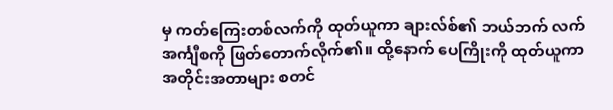မှ ကတ်ကြေးတစ်လက်ကို ထုတ်ယူကာ ချားလ်စ်၏ ဘယ်ဘက် လက်အင်္ကျီစကို ဖြတ်တောက်လိုက်၏။ ထို့နောက် ပေကြိုးကို ထုတ်ယူကာ အတိုင်းအတာများ စတင်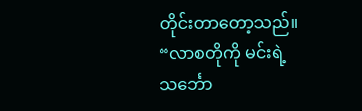တိုင်းတာတော့သည်။
“လာစတိုကို မင်းရဲ့ သင်္ဘော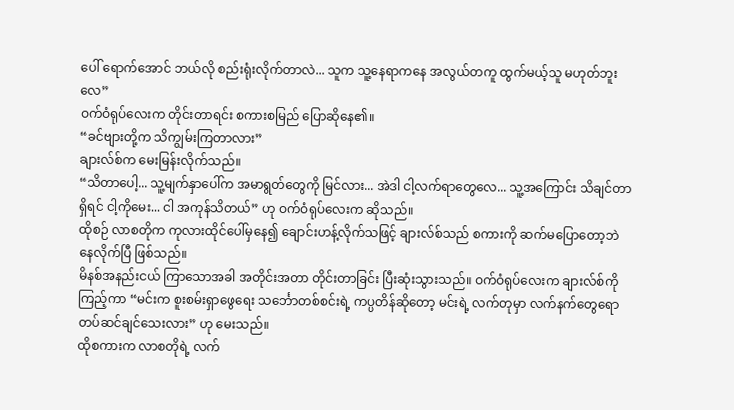ပေါ် ရောက်အောင် ဘယ်လို စည်းရုံးလိုက်တာလဲ... သူက သူ့နေရာကနေ အလွယ်တကူ ထွက်မယ့်သူ မဟုတ်ဘူးလေ”
ဝက်ဝံရုပ်လေးက တိုင်းတာရင်း စကားစမြည် ပြောဆိုနေ၏။
“ခင်ဗျားတို့က သိကျွမ်းကြတာလား”
ချားလ်စ်က မေးမြန်းလိုက်သည်။
“သိတာပေါ့... သူ့မျက်နှာပေါ်က အမာရွတ်တွေကို မြင်လား... အဲဒါ ငါ့လက်ရာတွေလေ... သူ့အကြောင်း သိချင်တာရှိရင် ငါ့ကိုမေး... ငါ အကုန်သိတယ်” ဟု ဝက်ဝံရုပ်လေးက ဆိုသည်။
ထိုစဉ် လာစတိုက ကုလားထိုင်ပေါ်မှနေ၍ ချောင်းဟန့်လိုက်သဖြင့် ချားလ်စ်သည် စကားကို ဆက်မပြောတော့ဘဲ နေလိုက်ပြီ ဖြစ်သည်။
မိနစ်အနည်းငယ် ကြာသောအခါ အတိုင်းအတာ တိုင်းတာခြင်း ပြီးဆုံးသွားသည်။ ဝက်ဝံရုပ်လေးက ချားလ်စ်ကို ကြည့်ကာ “မင်းက စူးစမ်းရှာဖွေရေး သင်္ဘောတစ်စင်းရဲ့ ကပ္ပတိန်ဆိုတော့ မင်းရဲ့ လက်တုမှာ လက်နက်တွေရော တပ်ဆင်ချင်သေးလား” ဟု မေးသည်။
ထိုစကားက လာစတိုရဲ့ လက်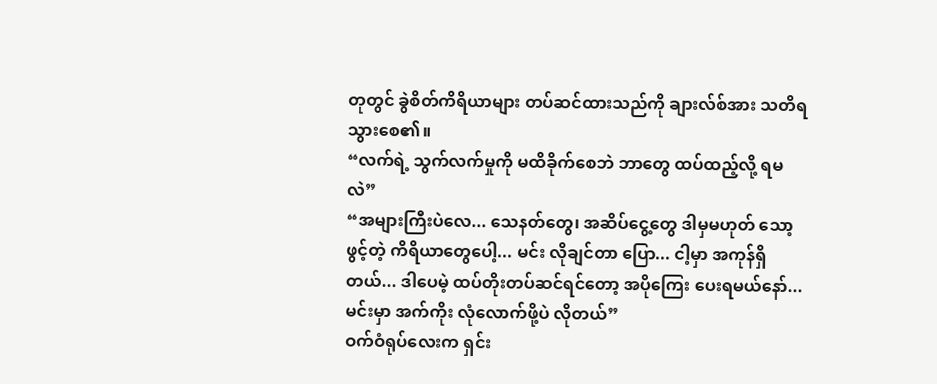တုတွင် ခွဲစိတ်ကိရိယာများ တပ်ဆင်ထားသည်ကို ချားလ်စ်အား သတိရသွားစေ၏။
“လက်ရဲ့ သွက်လက်မှုကို မထိခိုက်စေဘဲ ဘာတွေ ထပ်ထည့်လို့ ရမလဲ”
“အများကြီးပဲလေ... သေနတ်တွေ၊ အဆိပ်ငွေ့တွေ ဒါမှမဟုတ် သော့ဖွင့်တဲ့ ကိရိယာတွေပေါ့... မင်း လိုချင်တာ ပြော... ငါ့မှာ အကုန်ရှိတယ်... ဒါပေမဲ့ ထပ်တိုးတပ်ဆင်ရင်တော့ အပိုကြေး ပေးရမယ်နော်... မင်းမှာ အက်ကိုး လုံလောက်ဖို့ပဲ လိုတယ်”
ဝက်ဝံရုပ်လေးက ရှင်း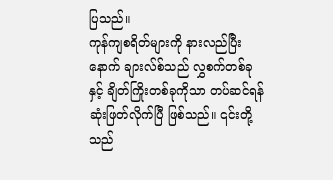ပြသည်။
ကုန်ကျစရိတ်များကို နားလည်ပြီးနောက် ချားလ်စ်သည် လွှစက်တစ်ခုနှင့် ချိတ်ကြိုးတစ်ခုကိုသာ တပ်ဆင်ရန် ဆုံးဖြတ်လိုက်ပြီ ဖြစ်သည်။ ၎င်းတို့သည်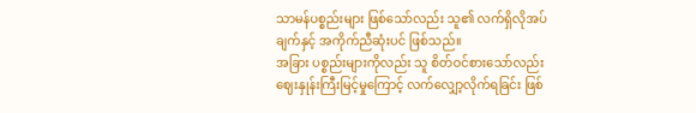သာမန်ပစ္စည်းများ ဖြစ်သော်လည်း သူ၏ လက်ရှိလိုအပ်ချက်နှင့် အကိုက်ညီဆုံးပင် ဖြစ်သည်။
အခြား ပစ္စည်းများကိုလည်း သူ စိတ်ဝင်စားသော်လည်း ဈေးနှုန်းကြီးမြင့်မှုကြောင့် လက်လျှော့လိုက်ရခြင်း ဖြစ်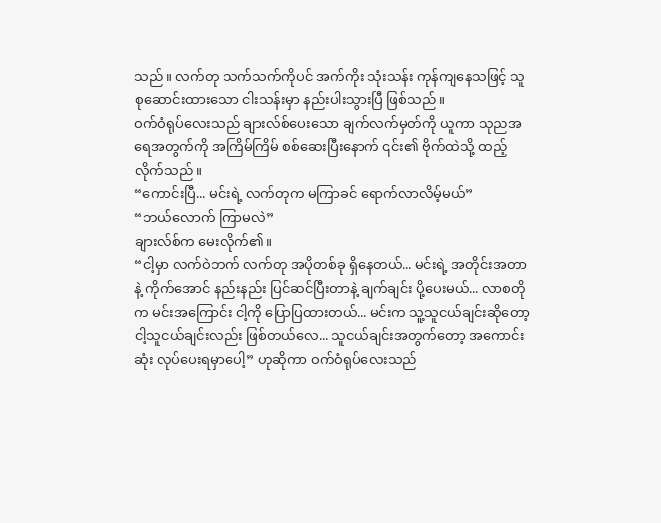သည်။ လက်တု သက်သက်ကိုပင် အက်ကိုး သုံးသန်း ကုန်ကျနေသဖြင့် သူ စုဆောင်းထားသော ငါးသန်းမှာ နည်းပါးသွားပြီ ဖြစ်သည်။
ဝက်ဝံရုပ်လေးသည် ချားလ်စ်ပေးသော ချက်လက်မှတ်ကို ယူကာ သုညအရေအတွက်ကို အကြိမ်ကြိမ် စစ်ဆေးပြီးနောက် ၎င်း၏ ဗိုက်ထဲသို့ ထည့်လိုက်သည်။
“ကောင်းပြီ... မင်းရဲ့ လက်တုက မကြာခင် ရောက်လာလိမ့်မယ်”
“ဘယ်လောက် ကြာမလဲ”
ချားလ်စ်က မေးလိုက်၏။
“ငါ့မှာ လက်ဝဲဘက် လက်တု အပိုတစ်ခု ရှိနေတယ်... မင်းရဲ့ အတိုင်းအတာနဲ့ ကိုက်အောင် နည်းနည်း ပြင်ဆင်ပြီးတာနဲ့ ချက်ချင်း ပို့ပေးမယ်... လာစတိုက မင်းအကြောင်း ငါ့ကို ပြောပြထားတယ်... မင်းက သူ့သူငယ်ချင်းဆိုတော့ ငါ့သူငယ်ချင်းလည်း ဖြစ်တယ်လေ... သူငယ်ချင်းအတွက်တော့ အကောင်းဆုံး လုပ်ပေးရမှာပေါ့” ဟုဆိုကာ ဝက်ဝံရုပ်လေးသည်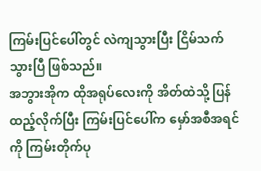ကြမ်းပြင်ပေါ်တွင် လဲကျသွားပြီး ငြိမ်သက်သွားပြီ ဖြစ်သည်။
အဘွားအိုက ထိုအရုပ်လေးကို အိတ်ထဲသို့ ပြန်ထည့်လိုက်ပြီး ကြမ်းပြင်ပေါ်က မှော်အစီအရင်ကို ကြမ်းတိုက်ပု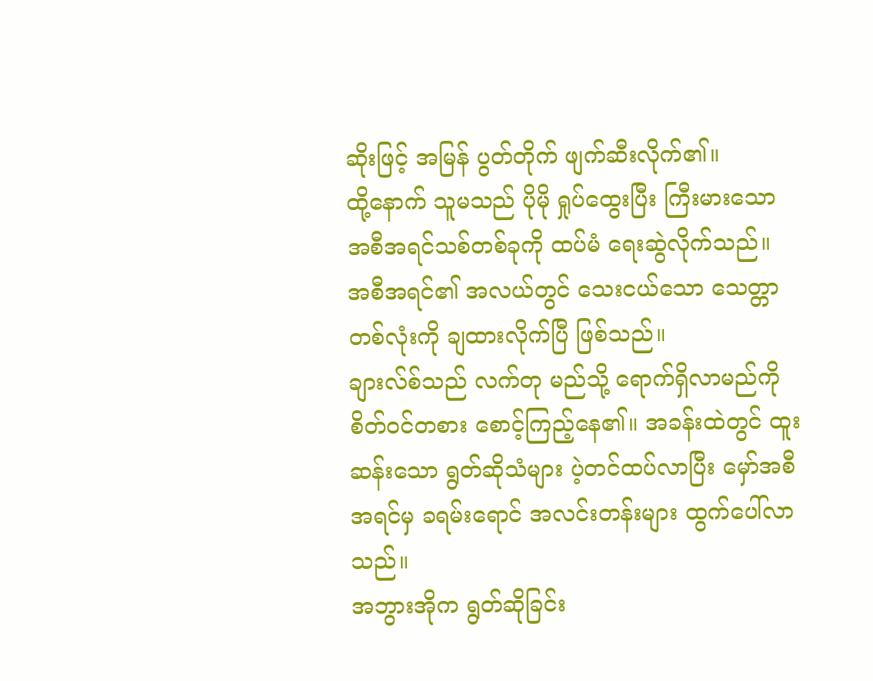ဆိုးဖြင့် အမြန် ပွတ်တိုက် ဖျက်ဆီးလိုက်၏။
ထို့နောက် သူမသည် ပိုမို ရှုပ်ထွေးပြီး ကြီးမားသော အစီအရင်သစ်တစ်ခုကို ထပ်မံ ရေးဆွဲလိုက်သည်။ အစီအရင်၏ အလယ်တွင် သေးငယ်သော သေတ္တာတစ်လုံးကို ချထားလိုက်ပြီ ဖြစ်သည်။
ချားလ်စ်သည် လက်တု မည်သို့ ရောက်ရှိလာမည်ကို စိတ်ဝင်တစား စောင့်ကြည့်နေ၏။ အခန်းထဲတွင် ထူးဆန်းသော ရွတ်ဆိုသံများ ပဲ့တင်ထပ်လာပြီး မှော်အစီအရင်မှ ခရမ်းရောင် အလင်းတန်းများ ထွက်ပေါ်လာသည်။
အဘွားအိုက ရွတ်ဆိုခြင်း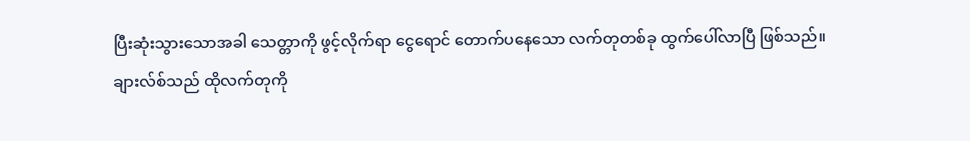ပြီးဆုံးသွားသောအခါ သေတ္တာကို ဖွင့်လိုက်ရာ ငွေရောင် တောက်ပနေသော လက်တုတစ်ခု ထွက်ပေါ်လာပြီ ဖြစ်သည်။
ချားလ်စ်သည် ထိုလက်တုကို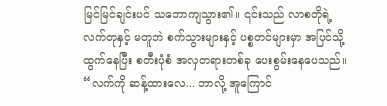မြင်မြင်ချင်းပင် သဘောကျသွား၏။ ၎င်းသည် လာစတိုရဲ့ လက်တုနှင့် မတူဘဲ စက်သွားများနှင့် ပစ္စတင်များမှာ အပြင်သို့ ထွက်နေပြီး စတီးပုံစံ အလှတရားတစ်ခု ပေးစွမ်းနေပေသည်။
“လက်ကို ဆန့်ထားလေ... ဘာလို့ အူကြောင်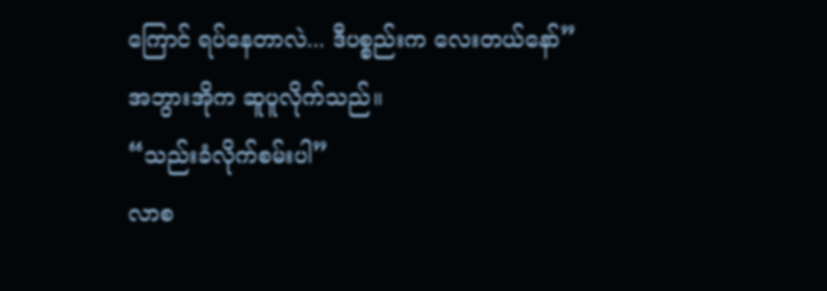ကြောင် ရပ်နေတာလဲ... ဒီပစ္စည်းက လေးတယ်နော်”
အဘွားအိုက ဆူပူလိုက်သည်။
“သည်းခံလိုက်စမ်းပါ”
လာစ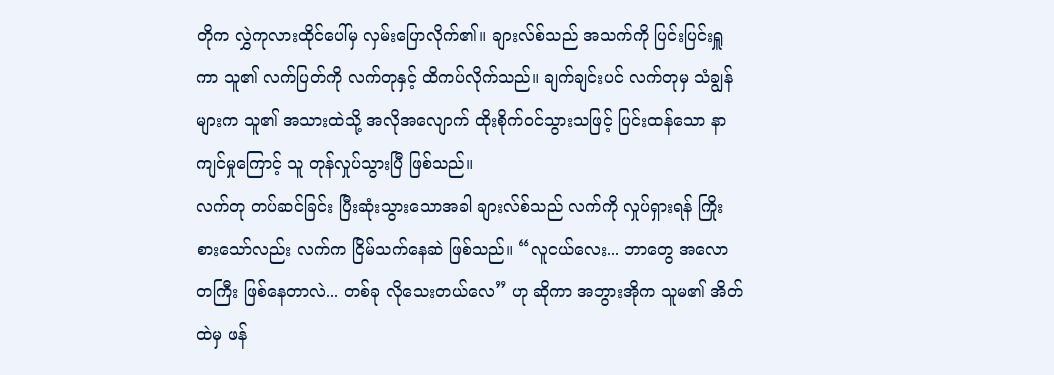တိုက လွှဲကုလားထိုင်ပေါ်မှ လှမ်းပြောလိုက်၏။ ချားလ်စ်သည် အသက်ကို ပြင်းပြင်းရှူကာ သူ၏ လက်ပြတ်ကို လက်တုနှင့် ထိကပ်လိုက်သည်။ ချက်ချင်းပင် လက်တုမှ သံချွန်များက သူ၏ အသားထဲသို့ အလိုအလျောက် ထိုးစိုက်ဝင်သွားသဖြင့် ပြင်းထန်သော နာကျင်မှုကြောင့် သူ တုန်လှုပ်သွားပြီ ဖြစ်သည်။
လက်တု တပ်ဆင်ခြင်း ပြီးဆုံးသွားသောအခါ ချားလ်စ်သည် လက်ကို လှုပ်ရှားရန် ကြိုးစားသော်လည်း လက်က ငြိမ်သက်နေဆဲ ဖြစ်သည်။ “လူငယ်လေး... ဘာတွေ အလောတကြီး ဖြစ်နေတာလဲ... တစ်ခု လိုသေးတယ်လေ” ဟု ဆိုကာ အဘွားအိုက သူမ၏ အိတ်ထဲမှ ဖန်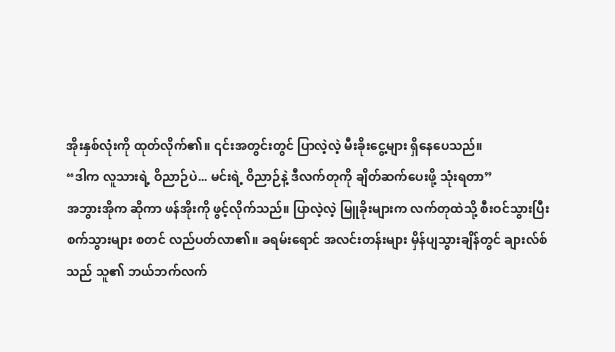အိုးနှစ်လုံးကို ထုတ်လိုက်၏။ ၎င်းအတွင်းတွင် ပြာလဲ့လဲ့ မီးခိုးငွေ့များ ရှိနေပေသည်။
“ဒါက လူသားရဲ့ ဝိညာဉ်ပဲ... မင်းရဲ့ ဝိညာဉ်နဲ့ ဒီလက်တုကို ချိတ်ဆက်ပေးဖို့ သုံးရတာ”
အဘွားအိုက ဆိုကာ ဖန်အိုးကို ဖွင့်လိုက်သည်။ ပြာလဲ့လဲ့ မြူခိုးများက လက်တုထဲသို့ စီးဝင်သွားပြီး စက်သွားများ စတင် လည်ပတ်လာ၏။ ခရမ်းရောင် အလင်းတန်းများ မှိန်ပျသွားချိန်တွင် ချားလ်စ်သည် သူ၏ ဘယ်ဘက်လက်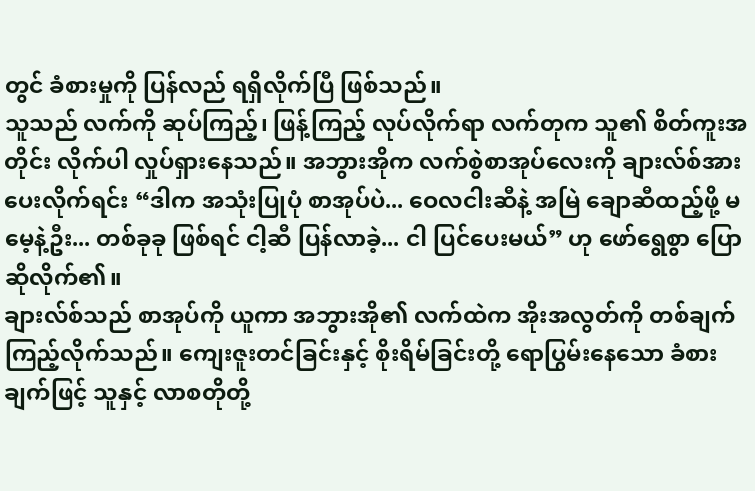တွင် ခံစားမှုကို ပြန်လည် ရရှိလိုက်ပြီ ဖြစ်သည်။
သူသည် လက်ကို ဆုပ်ကြည့်၊ ဖြန့်ကြည့် လုပ်လိုက်ရာ လက်တုက သူ၏ စိတ်ကူးအတိုင်း လိုက်ပါ လှုပ်ရှားနေသည်။ အဘွားအိုက လက်စွဲစာအုပ်လေးကို ချားလ်စ်အား ပေးလိုက်ရင်း “ဒါက အသုံးပြုပုံ စာအုပ်ပဲ... ဝေလငါးဆီနဲ့ အမြဲ ချောဆီထည့်ဖို့ မမေ့နဲ့ဦး... တစ်ခုခု ဖြစ်ရင် ငါ့ဆီ ပြန်လာခဲ့... ငါ ပြင်ပေးမယ်” ဟု ဖော်ရွေစွာ ပြောဆိုလိုက်၏။
ချားလ်စ်သည် စာအုပ်ကို ယူကာ အဘွားအို၏ လက်ထဲက အိုးအလွတ်ကို တစ်ချက် ကြည့်လိုက်သည်။ ကျေးဇူးတင်ခြင်းနှင့် စိုးရိမ်ခြင်းတို့ ရောပြွမ်းနေသော ခံစားချက်ဖြင့် သူနှင့် လာစတိုတို့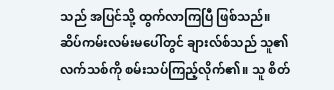သည် အပြင်သို့ ထွက်လာကြပြီ ဖြစ်သည်။
ဆိပ်ကမ်းလမ်းမပေါ်တွင် ချားလ်စ်သည် သူ၏ လက်သစ်ကို စမ်းသပ်ကြည့်လိုက်၏။ သူ စိတ်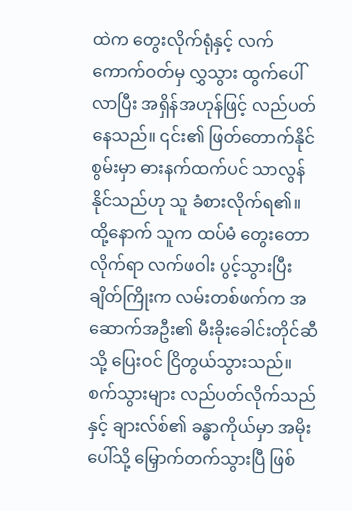ထဲက တွေးလိုက်ရုံနှင့် လက်ကောက်ဝတ်မှ လွှသွား ထွက်ပေါ်လာပြီး အရှိန်အဟုန်ဖြင့် လည်ပတ်နေသည်။ ၎င်း၏ ဖြတ်တောက်နိုင်စွမ်းမှာ ဓားနက်ထက်ပင် သာလွန်နိုင်သည်ဟု သူ ခံစားလိုက်ရ၏။
ထို့နောက် သူက ထပ်မံ တွေးတောလိုက်ရာ လက်ဖဝါး ပွင့်သွားပြီး ချိတ်ကြိုးက လမ်းတစ်ဖက်က အဆောက်အဦး၏ မီးခိုးခေါင်းတိုင်ဆီသို့ ပြေးဝင် ငြိတွယ်သွားသည်။ စက်သွားများ လည်ပတ်လိုက်သည်နှင့် ချားလ်စ်၏ ခန္ဓာကိုယ်မှာ အမိုးပေါ်သို့ မြှောက်တက်သွားပြီ ဖြစ်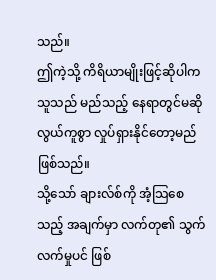သည်။
ဤကဲ့သို့ ကိရိယာမျိုးဖြင့်ဆိုပါက သူသည် မည်သည့် နေရာတွင်မဆို လွယ်ကူစွာ လှုပ်ရှားနိုင်တော့မည် ဖြစ်သည်။
သို့သော် ချားလ်စ်ကို အံ့သြစေသည့် အချက်မှာ လက်တု၏ သွက်လက်မှုပင် ဖြစ်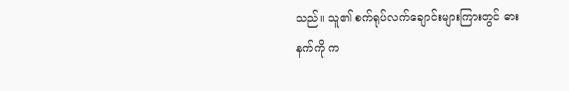သည်။ သူ၏ စက်ရုပ်လက်ချောင်းများကြားတွင် ဓားနက်ကို က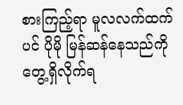စားကြည့်ရာ မူလလက်ထက်ပင် ပိုမို မြန်ဆန်နေသည်ကို တွေ့ရှိလိုက်ရ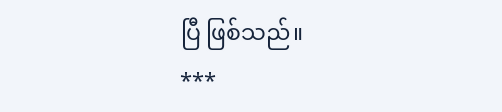ပြီ ဖြစ်သည်။
***